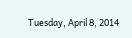Tuesday, April 8, 2014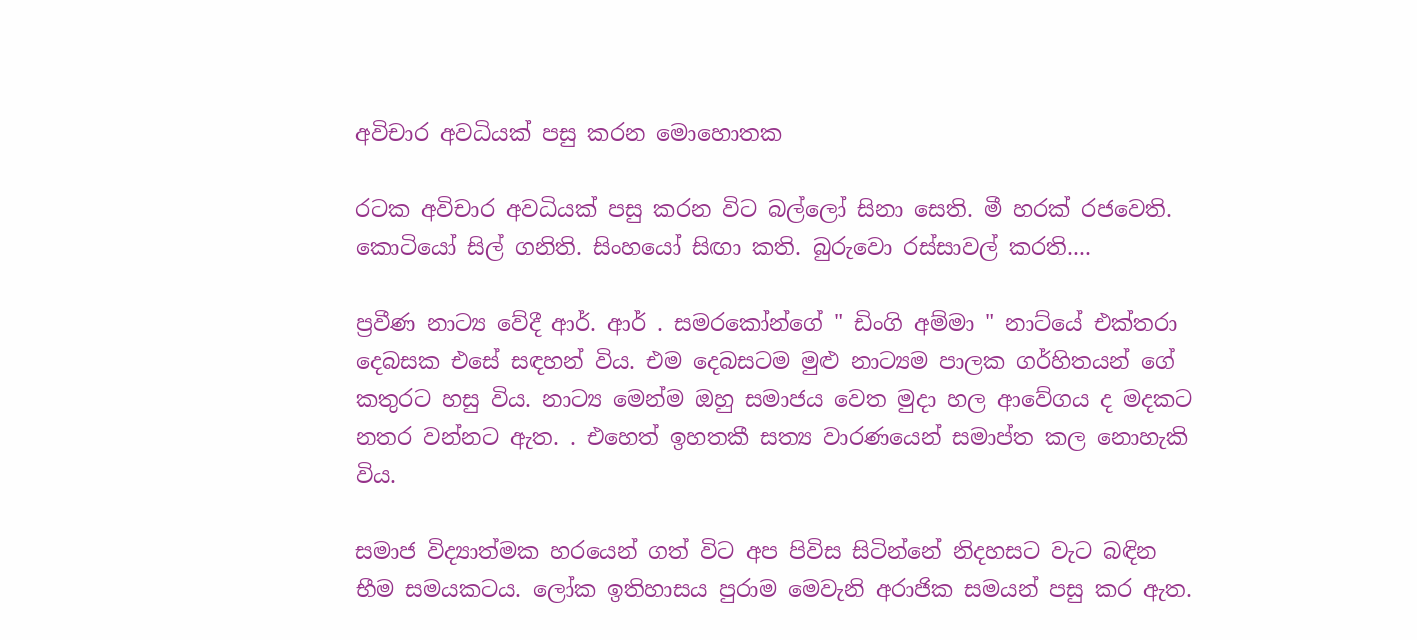අවිචාර අවධියක් පසු කරන මොහොතක

රටක අවිචාර අවධියක් පසු කරන විට බල්ලෝ සිනා සෙති. මී හරක් රජවෙති. කොටියෝ සිල් ගනිති. සිංහයෝ සිඟා කති. බුරුවො රස්සාවල් කරති....

ප්‍රවීණ නාට්‍ය වේදී ආර්. ආර් . සමරකෝන්ගේ " ඩිංගි අම්මා " නාට්යේ එක්තරා දෙබසක එසේ සඳහන් විය. එම දෙබසටම මුළු නාට්‍යම පාලක ගර්හිතයන් ගේ කතුරට හසු විය. නාට්‍ය මෙන්ම ඔහු සමාජය වෙත මුදා හල ආවේගය ද මදකට නතර වන්නට ඇත. . එහෙත් ඉහතකී සත්‍ය වාරණයෙන් සමාප්ත කල නොහැකි විය.

සමාජ විද්‍යාත්මක හරයෙන් ගත් විට අප පිවිස සිටින්නේ නිදහසට වැට බඳින භීම සමයකටය. ලෝක ඉතිහාසය පුරාම මෙවැනි අරාජික සමයන් පසු කර ඇත.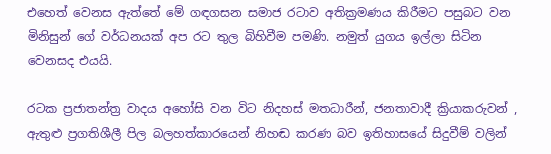එහෙත් වෙනස ඇත්තේ මේ ගඳගසන සමාජ රටාව අතික්‍රමණය කිරීමට පසුබට වන මිනිසුන් ගේ වර්ධනයක් අප රට තුල බිහිවීම පමණි. නමුත් යුගය ඉල්ලා සිටින වෙනසද එයයි.

රටක ප්‍රජාතන්ත්‍ර වාදය අහෝසි වන විට නිදහස් මතධාරීන්, ජනතාවාදී ක්‍රියාකරුවන් , ඇතුළු ප්‍රගතිශීලී පිල බලහත්කාරයෙන් නිහඬ කරණ බව ඉතිහාසයේ සිදුවීම් වලින්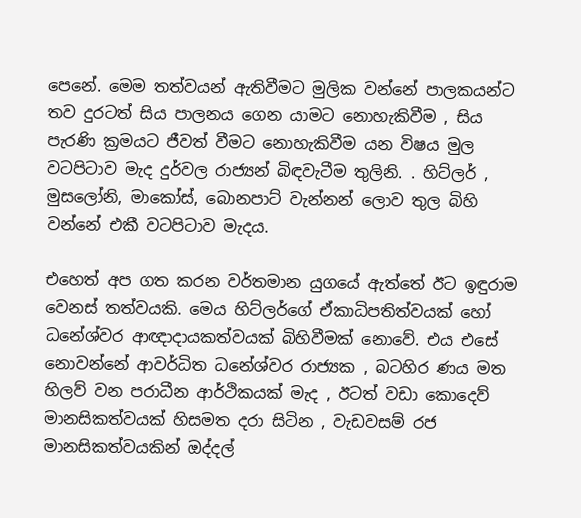පෙනේ. මෙම තත්වයන් ඇතිවීමට මුලික වන්නේ පාලකයන්ට තව දුරටත් සිය පාලනය ගෙන යාමට නොහැකිවීම , සිය පැරණි ක්‍රමයට ජීවත් වීමට නොහැකිවීම යන විෂය මුල වටපිටාව මැද දුර්වල රාජ්‍යන් බිඳවැටීම තුලිනි. . හිට්ලර් , මුසලෝනි, මාකෝස්, බොනපාට් වැන්නන් ලොව තුල බිහි වන්නේ එකී වටපිටාව මැදය.

එහෙත් අප ගත කරන වර්තමාන යුගයේ ඇත්තේ ඊට ඉඳුරාම වෙනස් තත්වයකි. මෙය හිට්ලර්ගේ ඒකාධිපතිත්වයක් හෝ ධනේශ්වර ආඥාදායකත්වයක් බිහිවීමක් නොවේ. එය එසේ නොවන්නේ ආවර්ධිත ධනේශ්වර රාජ්‍යක , බටහිර ණය මත හිලව් වන පරාධීන ආර්ථිකයක් මැද , ඊටත් වඩා කොදෙව් මානසිකත්වයක් හිසමත දරා සිටින , වැඩවසම් රජ මානසිකත්වයකින් ඔද්දල්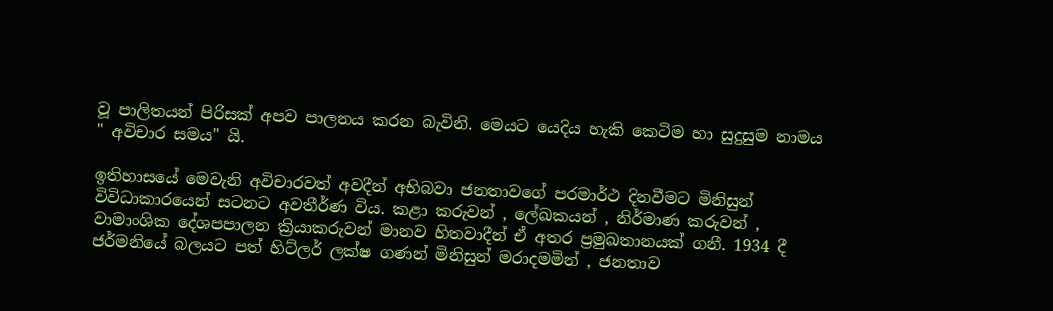වූ පාලිතයන් පිරිසක් අපව පාලනය කරන බැවිනි. මෙයට යෙදිය හැකි කෙටිම හා සුදුසුම නාමය " අවිචාර සමය" යි.

ඉතිහාසයේ මෙවැනි අවිචාරවත් අවදීන් අභිබවා ජනතාවගේ පරමාර්ථ දිනවීමට මිනිසුන් විවිධාකාරයෙන් සටනට අවතීර්ණ විය. කළා කරුවන් , ලේඛකයන් , නිර්මාණ කරුවන් , වාමාංශික දේශපපාලන ක්‍රියාකරුවන් මානව හිතවාදීන් ඒ අතර ප්‍රමුඛතානයක් ගනී. 1934 දී ජර්මනියේ බලයට පත් හිට්ලර් ලක්ෂ ගණන් මිනිසුන් මරාදමමින් , ජනතාව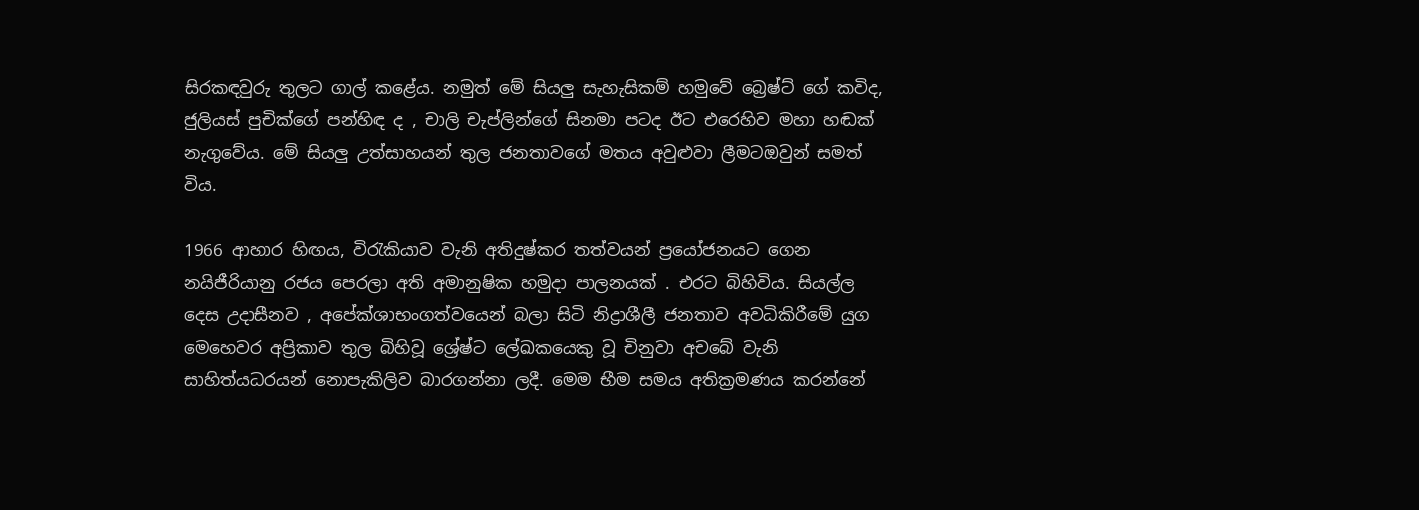සිරකඳවුරු තුලට ගාල් කළේය. නමුත් මේ සියලු සැහැසිකම් හමුවේ බ්‍රෙෂ්ට් ගේ කවිද, ජුලියස් පුචික්ගේ පන්හිඳ ද , චාලි චැප්ලින්ගේ සිනමා පටද ඊට එරෙහිව මහා හඬක් නැගුවේය. මේ සියලු උත්සාහයන් තුල ජනතාවගේ මතය අවුළුවා ලීමටඔවුන් සමත් විය.

1966 ආහාර හිඟය, විරැකියාව වැනි අතිදුෂ්කර තත්වයන් ප්‍රයෝජනයට ගෙන නයිජීරියානු රජය පෙරලා අති අමානුෂික හමුදා පාලනයක් . එරට බිහිවිය. සියල්ල දෙස උදාසීනව , අපේක්ශාභංගත්වයෙන් බලා සිටි නිද්‍රාශීලී ජනතාව අවධිකිරීමේ යුග මෙහෙවර අප්‍රිකාව තුල බිහිවූ ශ්‍රේෂ්ට ලේඛකයෙකු වූ චිනුවා අචබේ වැනි සාහිත්යධරයන් නොපැකිලිව බාරගන්නා ලදී. මෙම භීම සමය අතික්‍රමණය කරන්නේ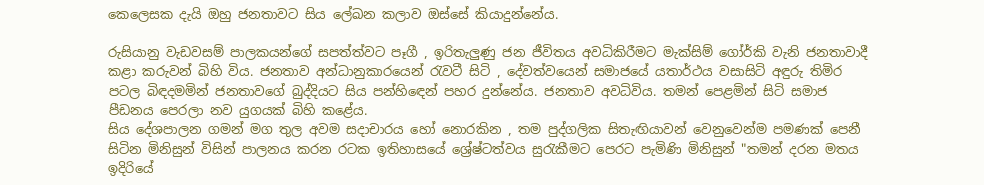කෙලෙසක දැයි ඔහු ජනතාවට සිය ලේඛන කලාව ඔස්සේ කියාදුන්නේය.

රුසියානු වැඩවසම් පාලකයන්ගේ සපත්ත්වට පෑගී , ඉරිතැලුණු ජන ජීවිතය අවධිකිරීමට මැක්සිම් ගෝර්කි වැනි ජනතාවාදී කළා කරුවන් බිහි විය. ජනතාව අන්ධානුකාරයෙන් රැවටී සිටි , දේවත්වයෙන් සමාජයේ යතාර්ථය වසාසිටි අඳුරු තිමිර පටල බිඳදමමින් ජනතාවගේ බුද්දියට සිය පන්හිඳෙන් පහර දුන්නේය. ජනතාව අවධිවිය. තමන් පෙළමින් සිටි සමාජ පීඩනය පෙරලා නව යුගයක් බිහි කළේය.
සිය දේශපාලන ගමන් මග තුල අවම සදාචාරය හෝ නොරකින , තම පුද්ගලික සිතැඟියාවන් වෙනුවෙන්ම පමණක් පෙනී සිටින මිනිසුන් විසින් පාලනය කරන රටක ඉතිහාසයේ ශ්‍රේෂ්ටත්වය සුරැකීමට පෙරට පැමිණි මිනිසුන් "තමන් දරන මතය ඉදිරියේ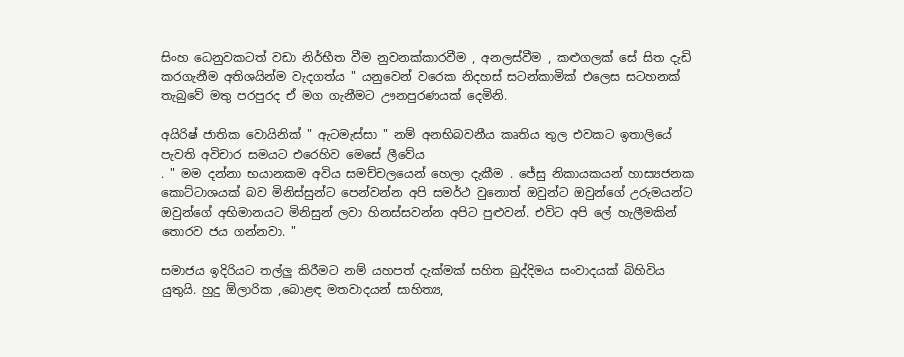සිංහ ධෙනුවකටත් වඩා නිර්භීත වීම නුවනක්කාරවීම , අනලස්වීම , කළුගලක් සේ සිත දැඩි කරගැනීම අතිශයින්ම වැදගත්ය " යනුවෙන් වරෙක නිදහස් සටන්කාමික් එලෙස සටහනක් තැබුවේ මතු පරපුරද ඒ මග ගැනීමට ඌනපුරණයක් දෙමිනි.

අයිරිෂ් ජාතික වොයිනික් " ඇටමැස්සා " නම් අනභිබවනීය කෘතිය තුල එවකට ඉතාලියේ පැවති අවිචාර සමයට එරෙහිව මෙසේ ලීවේය
. " මම දන්නා භයානකම අවිය සමච්චලයෙන් හෙලා දැකීම . ජේසු නිකායකයන් හාස්‍යජනක කොට්ටාශයක් බව මිනිස්සුන්ට පෙන්වන්න අපි සමර්ථ වුනොත් ඔවුන්ට ඔවුන්ගේ උරුමයන්ට ඔවුන්ගේ අභිමානයට මිනිසුන් ලවා හිනස්සවන්න අපිට පුළුවන්. එවිට අපි ලේ හැලීමකින් තොරව ජය ගන්නවා. "

සමාජය ඉදිරියට තල්ලු කිරීමට නම් යහපත් දැක්මක් සහිත බුද්දිමය සංවාදයක් බිහිවිය යුතුයි. හුදු ඕලාරික ,බොළඳ මතවාදයන් සාහිත්‍ය,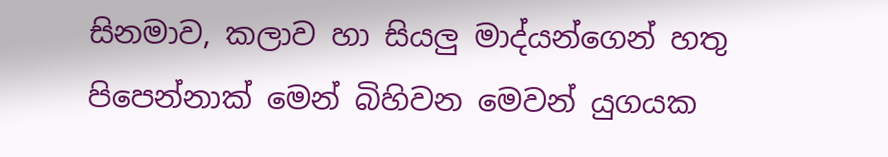සිනමාව, කලාව හා සියලු මාද්යන්ගෙන් හතු පිපෙන්නාක් මෙන් බිහිවන මෙවන් යුගයක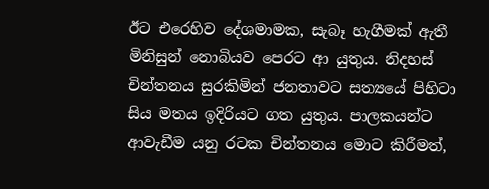ඊට එරෙහිව දේශමාමක, සැබෑ හැගීමක් ඇතී මිනිසුන් නොබියව පෙරට ආ යුතුය. නිදහස් චින්තනය සුරකිමින් ජනතාවට සත්‍යයේ පිහිටා සිය මතය ඉදිරියට ගත යුතුය. පාලකයන්ට ආවැඩීම යනු රටක චින්තනය මොට කිරීමත්,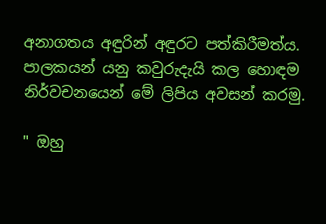අනාගතය අඳුරින් අඳුරට පත්කිරීමත්ය. පාලකයන් යනු කවුරුදැයි කල හොඳම නිර්වචනයෙන් මේ ලිපිය අවසන් කරමු.

" ඔහු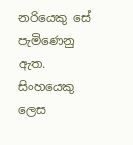නරියෙකු සේ පැමිණෙනු ඇත. සිංහයෙකු ලෙස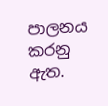පාලනය කරනු ඇත.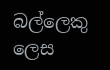බල්ලෙකු ලෙස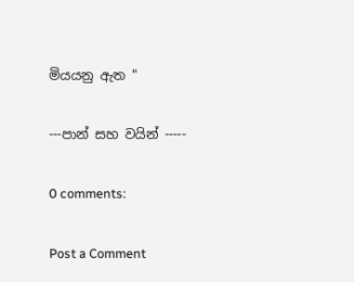මියයනු ඇත "

---පාන් සහ වයින් -----

0 comments:

Post a Comment